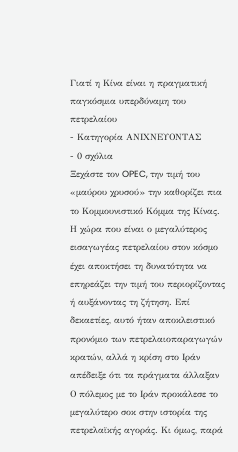Γιατί η Κίνα είναι η πραγματική παγκόσμια υπερδύναμη του πετρελαίου
- Κατηγορία ΑΝΙΧΝΕΥΟΝΤΑΣ
- 0 σχόλια
Ξεχάστε τον OPEC, την τιμή του «μαύρου χρυσού» την καθορίζει πια το Κομμουνιστικό Κόμμα της Κίνας. Η χώρα που είναι ο μεγαλύτερος εισαγωγέας πετρελαίου στον κόσμο έχει αποκτήσει τη δυνατότητα να επηρεάζει την τιμή του περιορίζοντας ή αυξάνοντας τη ζήτηση. Επί δεκαετίες, αυτό ήταν αποκλειστικό προνόμιο των πετρελαιοπαραγωγών κρατών, αλλά η κρίση στο Ιράν απέδειξε ότι τα πράγματα άλλαξαν
Ο πόλεμος με το Ιράν προκάλεσε το μεγαλύτερο σοκ στην ιστορία της πετρελαϊκής αγοράς. Κι όμως, παρά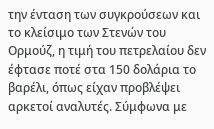την ένταση των συγκρούσεων και το κλείσιμο των Στενών του Ορμούζ, η τιμή του πετρελαίου δεν έφτασε ποτέ στα 150 δολάρια το βαρέλι, όπως είχαν προβλέψει αρκετοί αναλυτές. Σύμφωνα με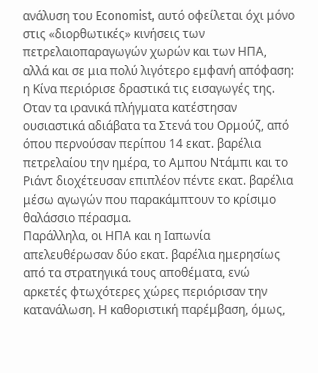ανάλυση του Economist, αυτό οφείλεται όχι μόνο στις «διορθωτικές» κινήσεις των πετρελαιοπαραγωγών χωρών και των ΗΠΑ, αλλά και σε μια πολύ λιγότερο εμφανή απόφαση: η Κίνα περιόρισε δραστικά τις εισαγωγές της. Οταν τα ιρανικά πλήγματα κατέστησαν ουσιαστικά αδιάβατα τα Στενά του Ορμούζ, από όπου περνούσαν περίπου 14 εκατ. βαρέλια πετρελαίου την ημέρα, το Αμπου Ντάμπι και το Ριάντ διοχέτευσαν επιπλέον πέντε εκατ. βαρέλια μέσω αγωγών που παρακάμπτουν το κρίσιμο θαλάσσιο πέρασμα.
Παράλληλα, οι ΗΠΑ και η Ιαπωνία απελευθέρωσαν δύο εκατ. βαρέλια ημερησίως από τα στρατηγικά τους αποθέματα, ενώ αρκετές φτωχότερες χώρες περιόρισαν την κατανάλωση. Η καθοριστική παρέμβαση, όμως,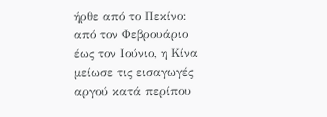ήρθε από το Πεκίνο: από τον Φεβρουάριο έως τον Ιούνιο, η Κίνα μείωσε τις εισαγωγές αργού κατά περίπου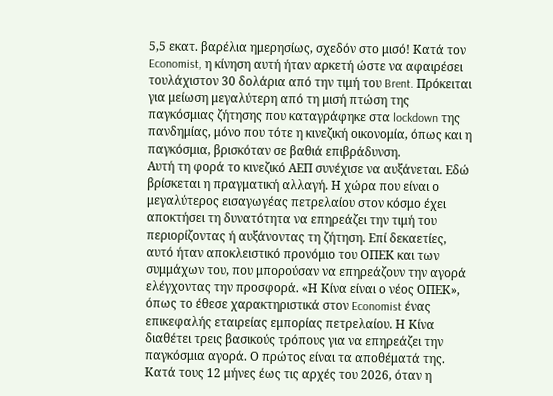5,5 εκατ. βαρέλια ημερησίως, σχεδόν στο μισό! Κατά τον Economist, η κίνηση αυτή ήταν αρκετή ώστε να αφαιρέσει τουλάχιστον 30 δολάρια από την τιμή του Brent. Πρόκειται για μείωση μεγαλύτερη από τη μισή πτώση της παγκόσμιας ζήτησης που καταγράφηκε στα lockdown της πανδημίας, μόνο που τότε η κινεζική οικονομία, όπως και η παγκόσμια, βρισκόταν σε βαθιά επιβράδυνση.
Αυτή τη φορά το κινεζικό ΑΕΠ συνέχισε να αυξάνεται. Εδώ βρίσκεται η πραγματική αλλαγή. Η χώρα που είναι ο μεγαλύτερος εισαγωγέας πετρελαίου στον κόσμο έχει αποκτήσει τη δυνατότητα να επηρεάζει την τιμή του περιορίζοντας ή αυξάνοντας τη ζήτηση. Επί δεκαετίες, αυτό ήταν αποκλειστικό προνόμιο του ΟΠΕΚ και των συμμάχων του, που μπορούσαν να επηρεάζουν την αγορά ελέγχοντας την προσφορά. «Η Κίνα είναι ο νέος ΟΠΕΚ», όπως το έθεσε χαρακτηριστικά στον Economist ένας επικεφαλής εταιρείας εμπορίας πετρελαίου. Η Κίνα διαθέτει τρεις βασικούς τρόπους για να επηρεάζει την παγκόσμια αγορά. Ο πρώτος είναι τα αποθέματά της.
Κατά τους 12 μήνες έως τις αρχές του 2026, όταν η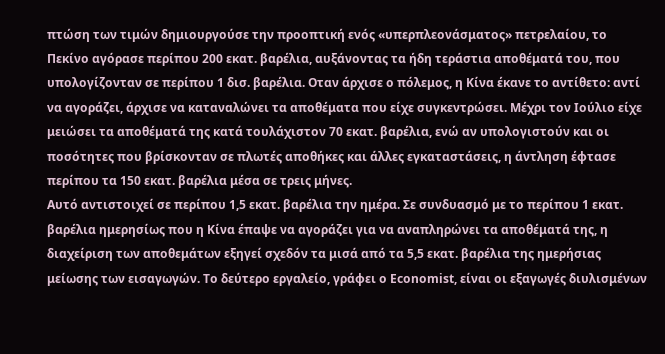πτώση των τιμών δημιουργούσε την προοπτική ενός «υπερπλεονάσματος» πετρελαίου, το Πεκίνο αγόρασε περίπου 200 εκατ. βαρέλια, αυξάνοντας τα ήδη τεράστια αποθέματά του, που υπολογίζονταν σε περίπου 1 δισ. βαρέλια. Οταν άρχισε ο πόλεμος, η Κίνα έκανε το αντίθετο: αντί να αγοράζει, άρχισε να καταναλώνει τα αποθέματα που είχε συγκεντρώσει. Μέχρι τον Ιούλιο είχε μειώσει τα αποθέματά της κατά τουλάχιστον 70 εκατ. βαρέλια, ενώ αν υπολογιστούν και οι ποσότητες που βρίσκονταν σε πλωτές αποθήκες και άλλες εγκαταστάσεις, η άντληση έφτασε περίπου τα 150 εκατ. βαρέλια μέσα σε τρεις μήνες.
Αυτό αντιστοιχεί σε περίπου 1,5 εκατ. βαρέλια την ημέρα. Σε συνδυασμό με το περίπου 1 εκατ. βαρέλια ημερησίως που η Κίνα έπαψε να αγοράζει για να αναπληρώνει τα αποθέματά της, η διαχείριση των αποθεμάτων εξηγεί σχεδόν τα μισά από τα 5,5 εκατ. βαρέλια της ημερήσιας μείωσης των εισαγωγών. Το δεύτερο εργαλείο, γράφει ο Economist, είναι οι εξαγωγές διυλισμένων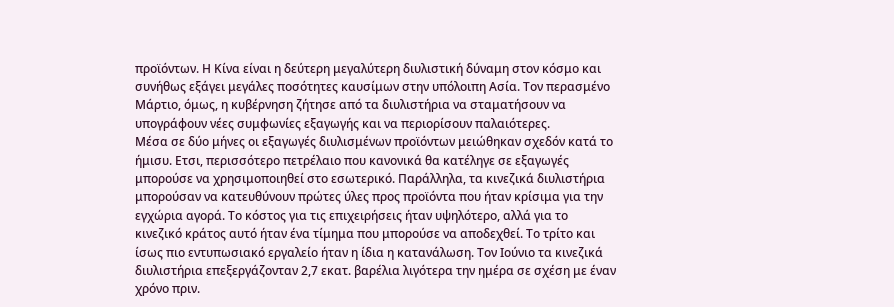προϊόντων. Η Κίνα είναι η δεύτερη μεγαλύτερη διυλιστική δύναμη στον κόσμο και συνήθως εξάγει μεγάλες ποσότητες καυσίμων στην υπόλοιπη Ασία. Τον περασμένο Μάρτιο, όμως, η κυβέρνηση ζήτησε από τα διυλιστήρια να σταματήσουν να υπογράφουν νέες συμφωνίες εξαγωγής και να περιορίσουν παλαιότερες.
Μέσα σε δύο μήνες οι εξαγωγές διυλισμένων προϊόντων μειώθηκαν σχεδόν κατά το ήμισυ. Ετσι, περισσότερο πετρέλαιο που κανονικά θα κατέληγε σε εξαγωγές μπορούσε να χρησιμοποιηθεί στο εσωτερικό. Παράλληλα, τα κινεζικά διυλιστήρια μπορούσαν να κατευθύνουν πρώτες ύλες προς προϊόντα που ήταν κρίσιμα για την εγχώρια αγορά. Το κόστος για τις επιχειρήσεις ήταν υψηλότερο, αλλά για το κινεζικό κράτος αυτό ήταν ένα τίμημα που μπορούσε να αποδεχθεί. Το τρίτο και ίσως πιο εντυπωσιακό εργαλείο ήταν η ίδια η κατανάλωση. Τον Ιούνιο τα κινεζικά διυλιστήρια επεξεργάζονταν 2,7 εκατ. βαρέλια λιγότερα την ημέρα σε σχέση με έναν χρόνο πριν.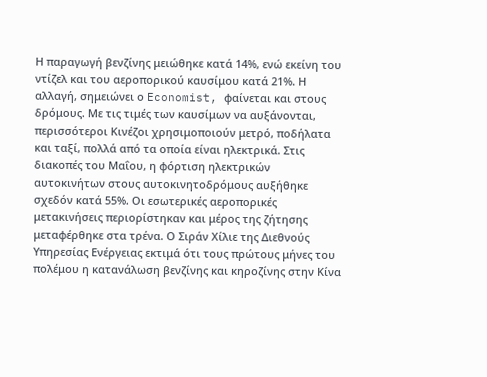Η παραγωγή βενζίνης μειώθηκε κατά 14%, ενώ εκείνη του ντίζελ και του αεροπορικού καυσίμου κατά 21%. Η αλλαγή, σημειώνει ο Economist, φαίνεται και στους δρόμους. Με τις τιμές των καυσίμων να αυξάνονται, περισσότεροι Κινέζοι χρησιμοποιούν μετρό, ποδήλατα και ταξί, πολλά από τα οποία είναι ηλεκτρικά. Στις διακοπές του Μαΐου, η φόρτιση ηλεκτρικών αυτοκινήτων στους αυτοκινητοδρόμους αυξήθηκε σχεδόν κατά 55%. Οι εσωτερικές αεροπορικές μετακινήσεις περιορίστηκαν και μέρος της ζήτησης μεταφέρθηκε στα τρένα. Ο Σιράν Χίλιε της Διεθνούς Υπηρεσίας Ενέργειας εκτιμά ότι τους πρώτους μήνες του πολέμου η κατανάλωση βενζίνης και κηροζίνης στην Κίνα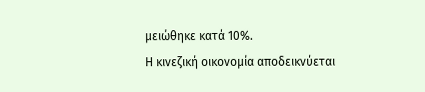μειώθηκε κατά 10%.
Η κινεζική οικονομία αποδεικνύεται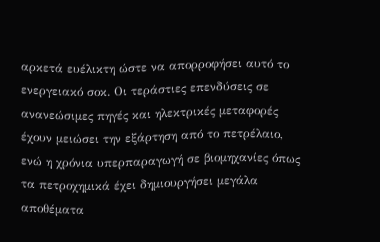αρκετά ευέλικτη ώστε να απορροφήσει αυτό το ενεργειακό σοκ. Οι τεράστιες επενδύσεις σε ανανεώσιμες πηγές και ηλεκτρικές μεταφορές έχουν μειώσει την εξάρτηση από το πετρέλαιο, ενώ η χρόνια υπερπαραγωγή σε βιομηχανίες όπως τα πετροχημικά έχει δημιουργήσει μεγάλα αποθέματα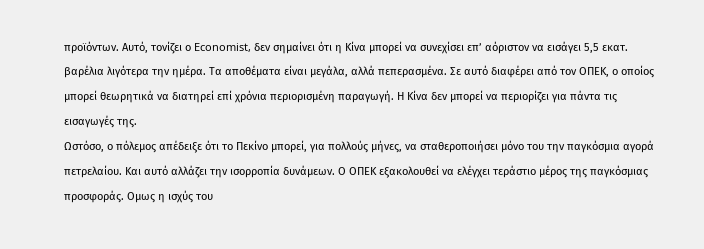προϊόντων. Αυτό, τονίζει ο Economist, δεν σημαίνει ότι η Κίνα μπορεί να συνεχίσει επ’ αόριστον να εισάγει 5,5 εκατ. βαρέλια λιγότερα την ημέρα. Τα αποθέματα είναι μεγάλα, αλλά πεπερασμένα. Σε αυτό διαφέρει από τον ΟΠΕΚ, ο οποίος μπορεί θεωρητικά να διατηρεί επί χρόνια περιορισμένη παραγωγή. Η Κίνα δεν μπορεί να περιορίζει για πάντα τις εισαγωγές της.
Ωστόσο, ο πόλεμος απέδειξε ότι το Πεκίνο μπορεί, για πολλούς μήνες, να σταθεροποιήσει μόνο του την παγκόσμια αγορά πετρελαίου. Και αυτό αλλάζει την ισορροπία δυνάμεων. Ο ΟΠΕΚ εξακολουθεί να ελέγχει τεράστιο μέρος της παγκόσμιας προσφοράς. Ομως η ισχύς του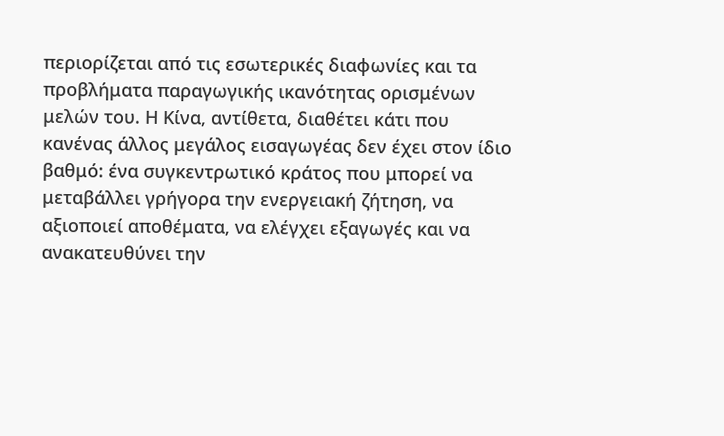περιορίζεται από τις εσωτερικές διαφωνίες και τα προβλήματα παραγωγικής ικανότητας ορισμένων μελών του. Η Κίνα, αντίθετα, διαθέτει κάτι που κανένας άλλος μεγάλος εισαγωγέας δεν έχει στον ίδιο βαθμό: ένα συγκεντρωτικό κράτος που μπορεί να μεταβάλλει γρήγορα την ενεργειακή ζήτηση, να αξιοποιεί αποθέματα, να ελέγχει εξαγωγές και να ανακατευθύνει την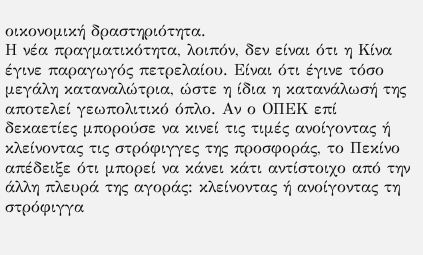οικονομική δραστηριότητα.
Η νέα πραγματικότητα, λοιπόν, δεν είναι ότι η Κίνα έγινε παραγωγός πετρελαίου. Είναι ότι έγινε τόσο μεγάλη καταναλώτρια, ώστε η ίδια η κατανάλωσή της αποτελεί γεωπολιτικό όπλο. Αν ο ΟΠΕΚ επί δεκαετίες μπορούσε να κινεί τις τιμές ανοίγοντας ή κλείνοντας τις στρόφιγγες της προσφοράς, το Πεκίνο απέδειξε ότι μπορεί να κάνει κάτι αντίστοιχο από την άλλη πλευρά της αγοράς: κλείνοντας ή ανοίγοντας τη στρόφιγγα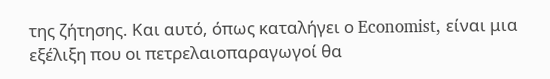της ζήτησης. Και αυτό, όπως καταλήγει ο Economist, είναι μια εξέλιξη που οι πετρελαιοπαραγωγοί θα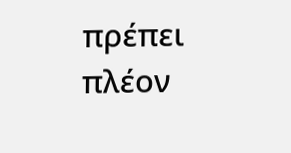πρέπει πλέον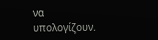να υπολογίζουν.